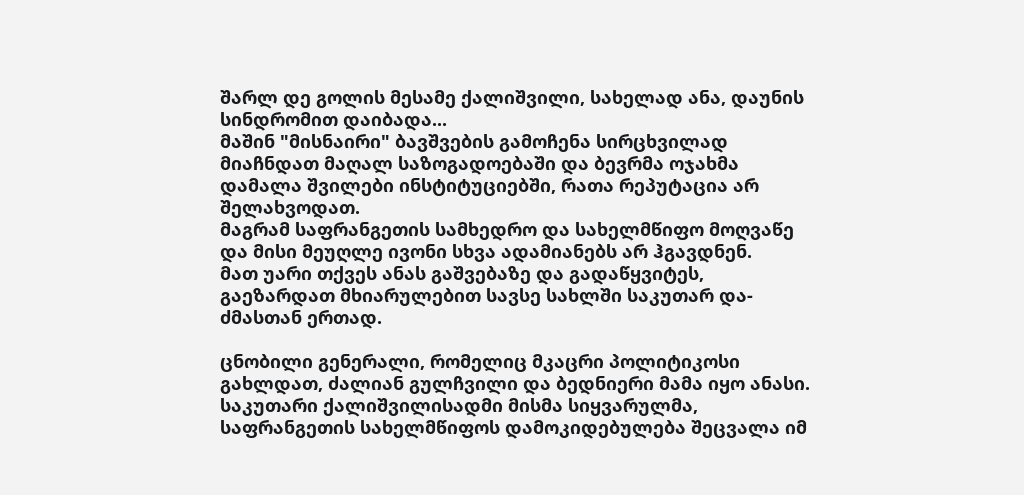შარლ დე გოლის მესამე ქალიშვილი, სახელად ანა, დაუნის სინდრომით დაიბადა...
მაშინ "მისნაირი" ბავშვების გამოჩენა სირცხვილად მიაჩნდათ მაღალ საზოგადოებაში და ბევრმა ოჯახმა დამალა შვილები ინსტიტუციებში, რათა რეპუტაცია არ შელახვოდათ.
მაგრამ საფრანგეთის სამხედრო და სახელმწიფო მოღვაწე და მისი მეუღლე ივონი სხვა ადამიანებს არ ჰგავდნენ.
მათ უარი თქვეს ანას გაშვებაზე და გადაწყვიტეს, გაეზარდათ მხიარულებით სავსე სახლში საკუთარ და-ძმასთან ერთად.

ცნობილი გენერალი, რომელიც მკაცრი პოლიტიკოსი გახლდათ, ძალიან გულჩვილი და ბედნიერი მამა იყო ანასი. საკუთარი ქალიშვილისადმი მისმა სიყვარულმა, საფრანგეთის სახელმწიფოს დამოკიდებულება შეცვალა იმ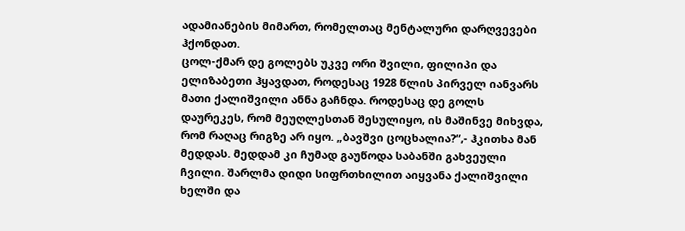ადამიანების მიმართ, რომელთაც მენტალური დარღვევები ჰქონდათ.
ცოლ-ქმარ დე გოლებს უკვე ორი შვილი, ფილიპი და ელიზაბეთი ჰყავდათ, როდესაც 1928 წლის პირველ იანვარს მათი ქალიშვილი ანნა გაჩნდა. როდესაც დე გოლს დაურეკეს, რომ მეუღლესთან შესულიყო, ის მაშინვე მიხვდა, რომ რაღაც რიგზე არ იყო. „ბავშვი ცოცხალია?“,- ჰკითხა მან მედდას. მედდამ კი ჩუმად გაუწოდა საბანში გახვეული ჩვილი. შარლმა დიდი სიფრთხილით აიყვანა ქალიშვილი ხელში და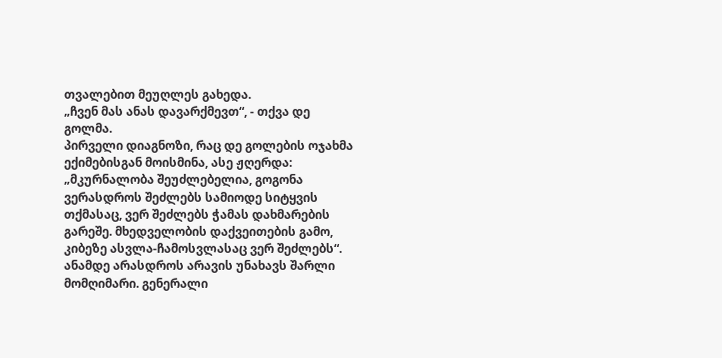თვალებით მეუღლეს გახედა.
„ჩვენ მას ანას დავარქმევთ“, - თქვა დე გოლმა.
პირველი დიაგნოზი, რაც დე გოლების ოჯახმა ექიმებისგან მოისმინა, ასე ჟღერდა: „მკურნალობა შეუძლებელია, გოგონა ვერასდროს შეძლებს სამიოდე სიტყვის თქმასაც, ვერ შეძლებს ჭამას დახმარების გარეშე. მხედველობის დაქვეითების გამო, კიბეზე ასვლა-ჩამოსვლასაც ვერ შეძლებს“.
ანამდე არასდროს არავის უნახავს შარლი მომღიმარი. გენერალი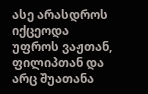ასე არასდროს იქცეოდა უფროს ვაჟთან, ფილიპთან და არც შუათანა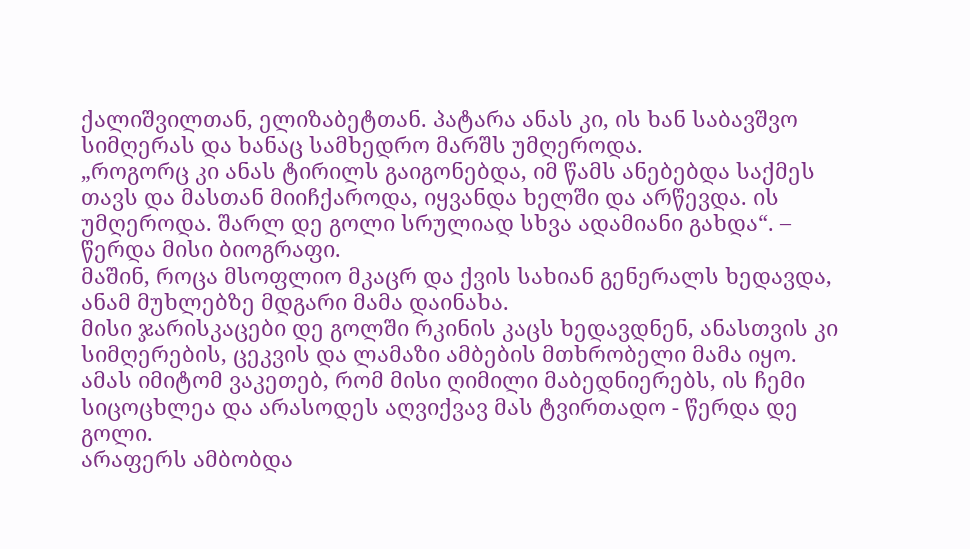ქალიშვილთან, ელიზაბეტთან. პატარა ანას კი, ის ხან საბავშვო სიმღერას და ხანაც სამხედრო მარშს უმღეროდა.
„როგორც კი ანას ტირილს გაიგონებდა, იმ წამს ანებებდა საქმეს თავს და მასთან მიიჩქაროდა, იყვანდა ხელში და არწევდა. ის უმღეროდა. შარლ დე გოლი სრულიად სხვა ადამიანი გახდა“. – წერდა მისი ბიოგრაფი.
მაშინ, როცა მსოფლიო მკაცრ და ქვის სახიან გენერალს ხედავდა, ანამ მუხლებზე მდგარი მამა დაინახა.
მისი ჯარისკაცები დე გოლში რკინის კაცს ხედავდნენ, ანასთვის კი სიმღერების, ცეკვის და ლამაზი ამბების მთხრობელი მამა იყო.
ამას იმიტომ ვაკეთებ, რომ მისი ღიმილი მაბედნიერებს, ის ჩემი სიცოცხლეა და არასოდეს აღვიქვავ მას ტვირთადო - წერდა დე გოლი.
არაფერს ამბობდა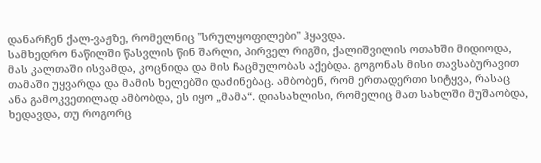დანარჩენ ქალ-ვაჟზე, რომელნიც "სრულყოფილები" ჰყავდა.
სამხედრო ნაწილში წასვლის წინ შარლი, პირველ რიგში, ქალიშვილის ოთახში მიდიოდა, მას კალთაში ისვამდა, კოცნიდა და მის ჩაცმულობას აქებდა. გოგონას მისი თავსაბურავით თამაში უყვარდა და მამის ხელებში დაძინებაც. ამბობენ, რომ ერთადერთი სიტყვა, რასაც ანა გამოკვეთილად ამბობდა, ეს იყო „მამა“. დიასახლისი, რომელიც მათ სახლში მუშაობდა, ხედავდა, თუ როგორც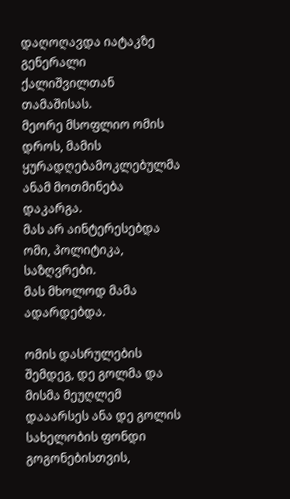დაღოღავდა იატაკზე გენერალი ქალიშვილთან თამაშისას.
მეორე მსოფლიო ომის დროს, მამის ყურადღებამოკლებულმა ანამ მოთმინება დაკარგა.
მას არ აინტერესებდა ომი, პოლიტიკა, საზღვრები.
მას მხოლოდ მამა ადარდებდა.

ომის დასრულების შემდეგ, დე გოლმა და მისმა მეუღლემ დააარსეს ანა დე გოლის სახელობის ფონდი გოგონებისთვის,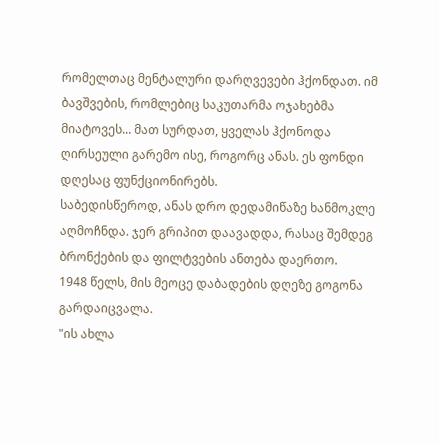რომელთაც მენტალური დარღვევები ჰქონდათ. იმ ბავშვების, რომლებიც საკუთარმა ოჯახებმა მიატოვეს... მათ სურდათ, ყველას ჰქონოდა ღირსეული გარემო ისე, როგორც ანას. ეს ფონდი დღესაც ფუნქციონირებს.
საბედისწეროდ, ანას დრო დედამიწაზე ხანმოკლე აღმოჩნდა. ჯერ გრიპით დაავადდა, რასაც შემდეგ ბრონქების და ფილტვების ანთება დაერთო.
1948 წელს, მის მეოცე დაბადების დღეზე გოგონა გარდაიცვალა.
"ის ახლა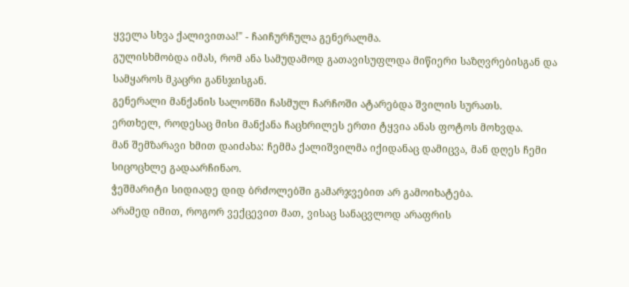ყველა სხვა ქალივითაა!" - ჩაიჩურჩულა გენერალმა.
გულისხმობდა იმას, რომ ანა სამუდამოდ გათავისუფლდა მიწიერი საზღვრებისგან და სამყაროს მკაცრი განსჯისგან.
გენერალი მანქანის სალონში ჩასმულ ჩარჩოში ატარებდა შვილის სურათს.
ერთხელ, როდესაც მისი მანქანა ჩაცხრილეს ერთი ტყვია ანას ფოტოს მოხვდა.
მან შემზარავი ხმით დაიძახა: ჩემმა ქალიშვილმა იქიდანაც დამიცვა, მან დღეს ჩემი სიცოცხლე გადაარჩინაო.
ჭეშმარიტი სიდიადე დიდ ბრძოლებში გამარჯვებით არ გამოიხატება.
არამედ იმით, როგორ ვექცევით მათ, ვისაც სანაცვლოდ არაფრის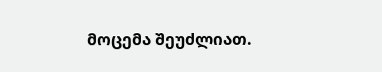მოცემა შეუძლიათ.